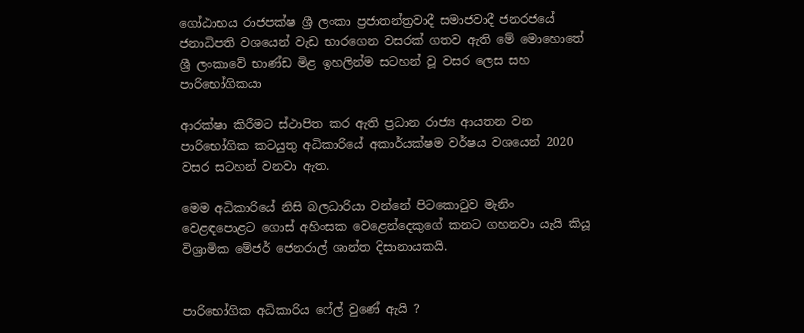ගෝඨාභය රාජපක්ෂ ශ්‍රී ලංකා ප්‍රජාතන්ත්‍රවාදී සමාජවාදී ජනරජයේ ජනාධිපති වශයෙන් වැඩ භාරගෙන වසරක් ගතව ඇති මේ මොහොතේ ශ්‍රී ලංකාවේ භාණ්ඩ මිළ ඉහලින්ම සටහන් වූ වසර ලෙස සහ පාරිභෝගිකයා

ආරක්ෂා කිරීමට ස්ථාපිත කර ඇති ප්‍රධාන රාජ්‍ය ආයතන වන පාරිභෝගික කටයුතු අධිකාරියේ අකාර්යක්ෂම වර්ෂය වශයෙන් 2020 වසර සටහන් වනවා ඇත.

මෙම අධිකාරියේ නිසි බලධාරියා වන්නේ පිටකොටුව මැනිං වෙළඳපොළට ගොස් අහිංසක වෙළෙන්දෙකුගේ කනට ගහනවා යැයි කියූ විශ්‍රාමික මේජර් ජෙනරාල් ශාන්ත දිසානායකයි.


පාරිභෝගික අධිකාරිය ෆේල් වුණේ ඇයි ?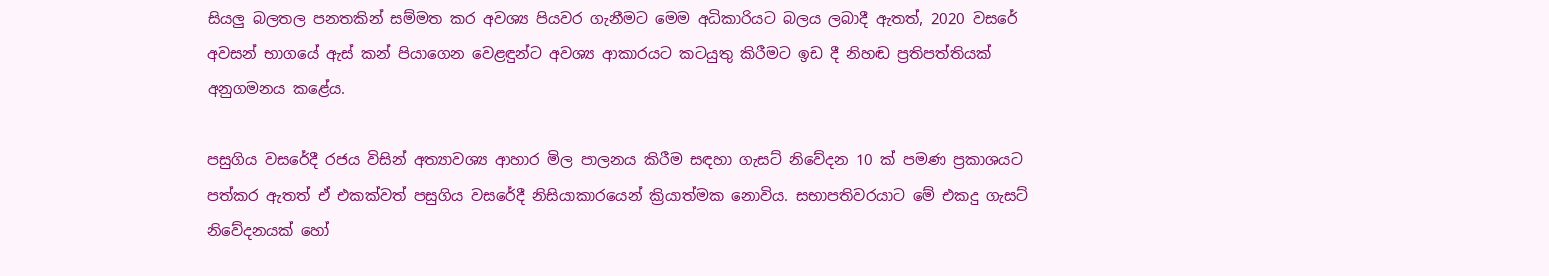සියලු බලතල පනතකින් සම්මත කර අවශ්‍ය පියවර ගැනීමට මෙම අධිකාරියට බලය ලබාදී ඇතත්, 2020 වසරේ අවසන් භාගයේ ඇස් කන් පියාගෙන වෙළඳුන්ට අවශ්‍ය ආකාරයට කටයුතු කිරීමට ඉඩ දී නිහඬ ප්‍රතිපත්තියක් අනුගමනය කළේය.

පසුගිය වසරේදී රජය විසින් අත්‍යාවශ්‍ය ආහාර මිල පාලනය කිරීම සඳහා ගැසට් නිවේදන 10 ක් පමණ ප්‍රකාශයට පත්කර ඇතත් ඒ එකක්වත් පසුගිය වසරේදී නිසියාකාරයෙන් ක්‍රියාත්මක නොවිය. සභාපතිවරයාට මේ එකදු ගැසට් නිවේදනයක් හෝ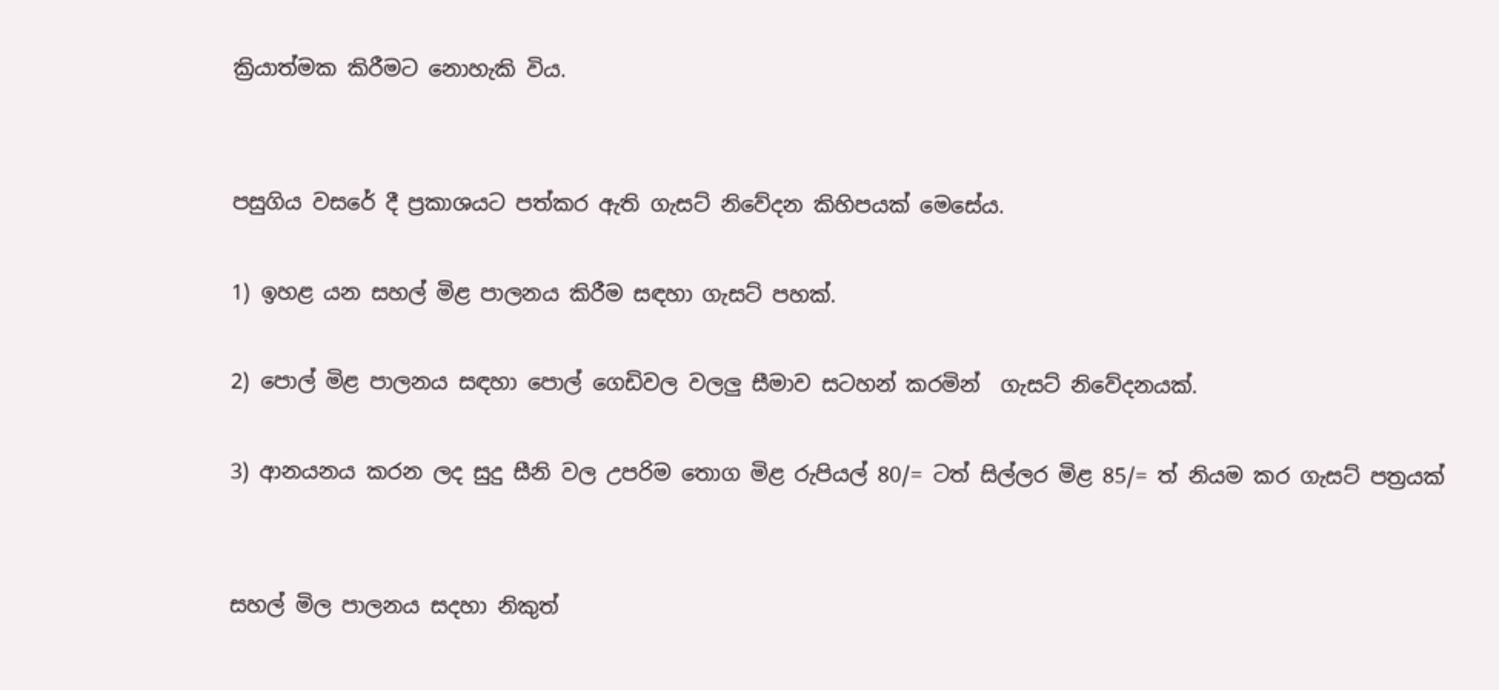ක්‍රියාත්මක කිරීමට නොහැකි විය.


පසුගිය වසරේ දී ප්‍රකාශයට පත්කර ඇති ගැසට් නිවේදන කිහිපයක් මෙසේය.

1) ඉහළ යන සහල් මිළ පාලනය කිරීම සඳහා ගැසට් පහක්.

2) පොල් මිළ පාලනය සඳහා පොල් ගෙඩිවල වලලු සීමාව සටහන් කරමින්  ගැසට් නිවේදනයක්.

3) ආනයනය කරන ලද සුදු සීනි වල උපරිම තොග මිළ රුපියල් 80/= ටත් සිල්ලර මිළ 85/= ත් නියම කර ගැසට් පත්‍රයක්


සහල් මිල පාලනය සදහා නිකුත්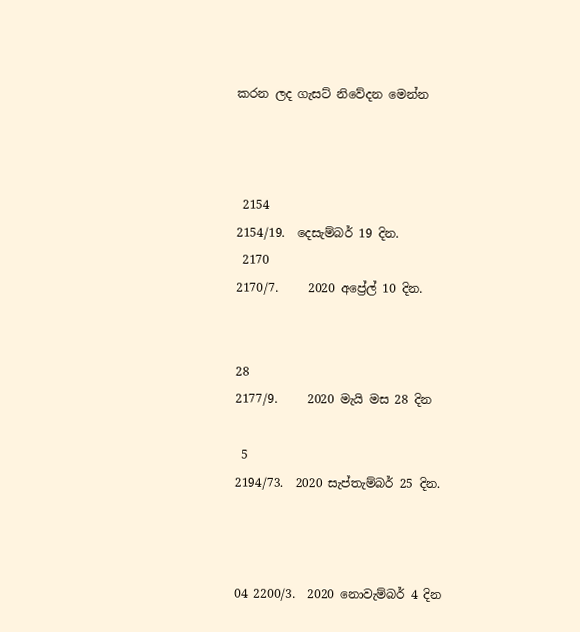කරන ලද ගැසට් නිවේදන මෙන්න



 2154
2154/19.  දෙසැම්බර් 19 දින.
 2170
2170/7.     2020 අප්‍රේල් 10 දින.


28
2177/9.     2020 මැයි මස 28 දින

 5
2194/73.  2020 සැප්තැම්බර් 25 දින.



04 2200/3.  2020 නොවැම්බර් 4 දින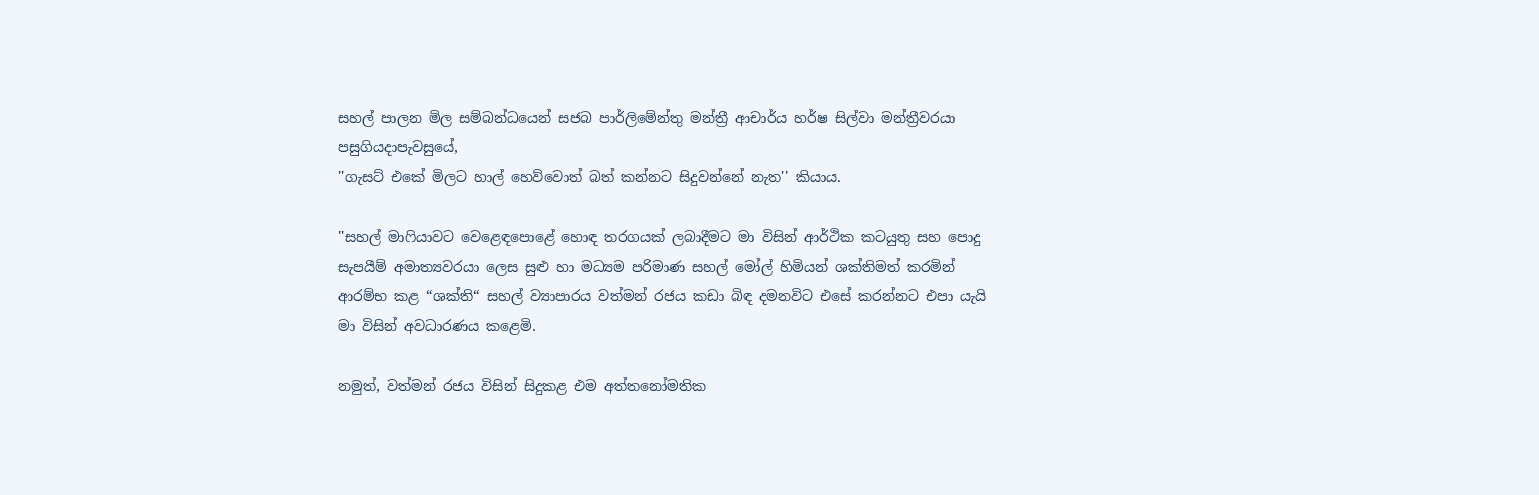සහල් පාලන මිල සම්බන්ධයෙන් සජබ පාර්ලිමේන්තු මන්ත්‍රී ආචාර්ය හර්ෂ සිල්වා මන්ත්‍රීවරයා පසුගියදාපැවසුයේ,
''ගැසට් එකේ මිලට හාල් හෙව්වොත් බත් කන්නට සිදුවන්නේ නැත'' කියාය.

''සහල් මාෆියාවට වෙළෙඳපොළේ හොඳ තරගයක් ලබාදීමට මා විසින් ආර්ථික කටයුතු සහ පොදු සැපයීම් අමාත්‍යවරයා ලෙස සුළු හා මධ්‍යම පරිමාණ සහල් මෝල් හිමියන් ශක්තිමත් කරමින් ආරම්භ කළ “ශක්ති“ සහල් ව්‍යාපාරය වත්මන් රජය කඩා බිඳ දමනවිට එසේ කරන්නට එපා යැයි මා විසින් අවධාරණය කළෙමි.

නමුත්, වත්මන් රජය විසින් සිදුකළ එම අත්තනෝමතික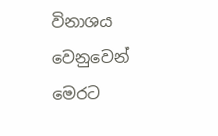විනාශය වෙනුවෙන් මෙරට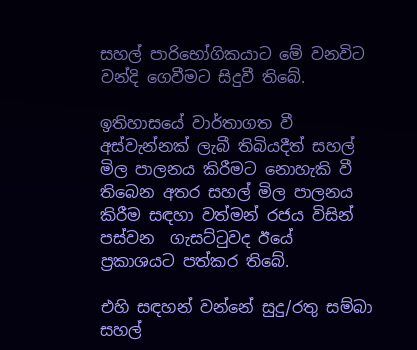සහල් පාරිභෝගිකයාට මේ වනවිට වන්දි ගෙවීමට සිදුවී තිබේ.

ඉතිහාසයේ වාර්තාගත වී අස්වැන්නක් ලැබී තිබියදීත් සහල් මිල පාලනය කිරීමට නොහැකි වී තිබෙන අතර සහල් මිල පාලනය කිරීම සඳහා වත්මන් රජය විසින් පස්වන  ගැසට්ටුවද ඊයේ ප්‍රකාශයට පත්කර තිබේ.

එහි සඳහන් වන්නේ සුදු/රතු සම්බා සහල්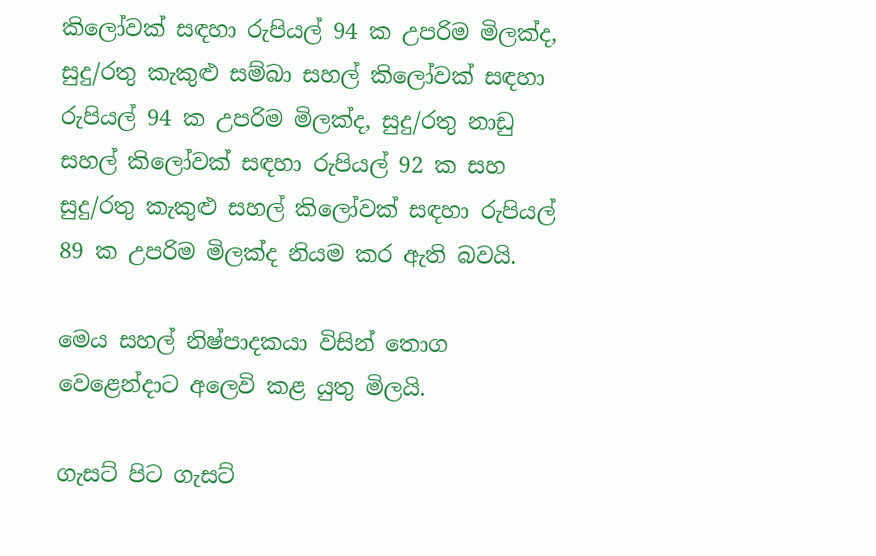කිලෝවක් සඳහා රුපියල් 94 ක උපරිම මිලක්ද, සුදු/රතු කැකුළු සම්බා සහල් කිලෝවක් සඳහා රුපියල් 94 ක උපරිම මිලක්ද, සුදු/රතු නාඩු සහල් කිලෝවක් සඳහා රුපියල් 92 ක සහ සුදු/රතු කැකුළු සහල් කිලෝවක් සඳහා රුපියල් 89 ක උපරිම මිලක්ද නියම කර ඇති බවයි.

මෙය සහල් නිෂ්පාදකයා විසින් තොග වෙළෙන්දාට අලෙවි කළ යුතු මිලයි.

ගැසට් පිට ගැසට්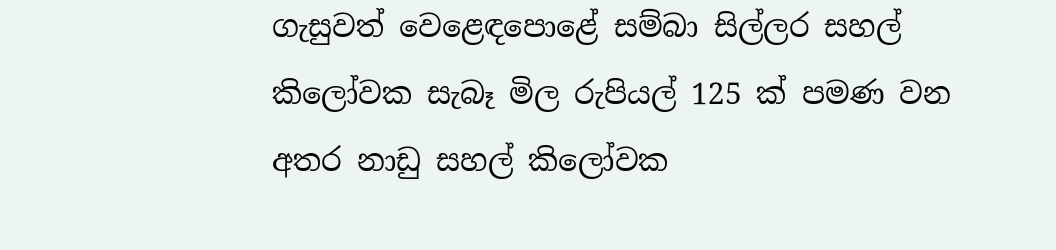ගැසුවත් වෙළෙඳපොළේ සම්බා සිල්ලර සහල් කිලෝවක සැබෑ මිල රුපියල් 125 ක් පමණ වන අතර නාඩු සහල් කිලෝවක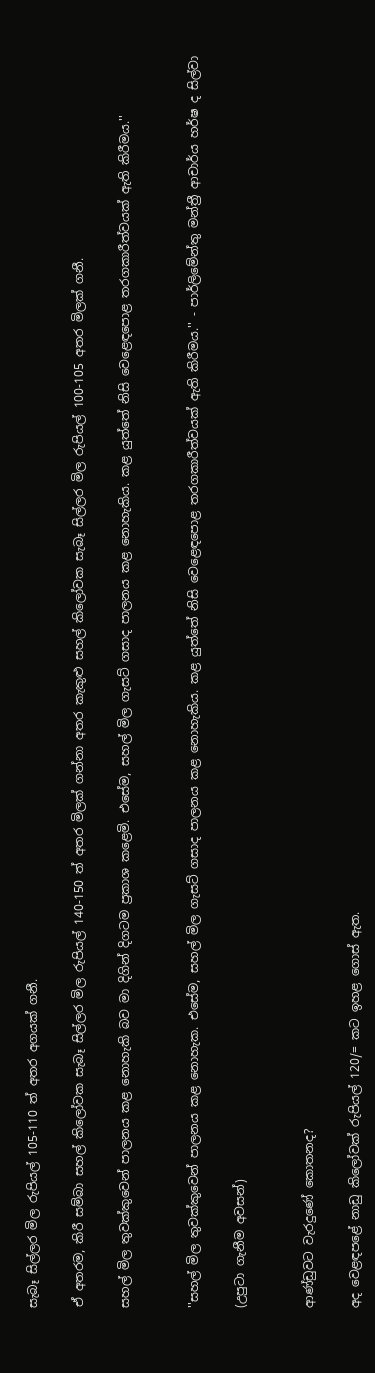සැබෑ සිල්ලර මිල රුපියල් 105-110 ත් අතර අගයක් ගනී.

ඒ අතරම, කිරී සම්බා සහල් කිලෝවක සැබෑ සිල්ලර මිල රුපියල් 140-150 ත් අතර මිලක් ගන්නා අතර කැකුළු සහල් කිලෝවක සැබෑ සිල්ලර මිල රුපියල් 100-105 අතර මිලක් ගනී.

සහල් මිල තුවක්කුවෙන් පාලනය කළ නොහැකි බව මා දිගින් දිගටම ප්‍රකාශ කළෙමි. එසේම, සහල් මිල ගැසට් ගසාද පාලනය කළ නොහැකිය. කළ යුත්තේ නිසි වෙළෙඳපොළ තරගකාරීත්වයක් ඇති කිරීමය.''


''සහල් මිල තුවක්කුවෙන් පාලනය කළ නොහැක. එසේම, සහල් මිල ගැසට් ගසාද පාලනය කළ නොහැකිය. කළ යුත්තේ නිසි වෙළෙඳපොළ තරගකාරීත්වයක් ඇති කිරීමය.'' - පාර්ලිමේන්තු මන්ත්‍රී ආචාර්ය හර්ෂ ද සිල්වා

(උපුටා ගැනීම අවසන්)


ආණ්ඩුවට වැරදුණේ කොතනද?

අද වෙළඳපළේ නාඩු කිලෝවක් රුපියල් 120/= කට ඉහළ ගොස් ඇත.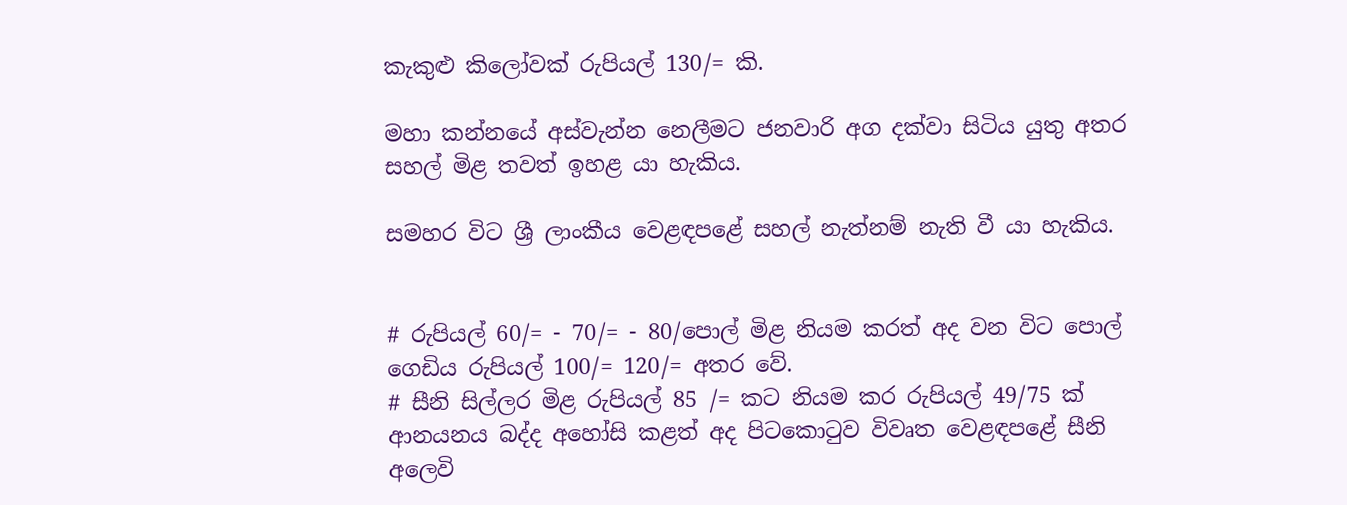කැකුළු කිලෝවක් රුපියල් 130/= කි.

මහා කන්නයේ අස්වැන්න නෙලීමට ජනවාරි අග දක්වා සිටිය යුතු අතර සහල් මිළ තවත් ඉහළ යා හැකිය.

සමහර විට ශ්‍රී ලාංකීය වෙළඳපළේ සහල් නැත්නම් නැති වී යා හැකිය.


# රුපියල් 60/= - 70/= - 80/පොල් මිළ නියම කරත් අද වන විට පොල් ගෙඩිය රුපියල් 100/= 120/= අතර වේ.
# සීනි සිල්ලර මිළ රුපියල් 85 /= කට නියම කර රුපියල් 49/75 ක් ආනයනය බද්ද අහෝසි කළත් අද පිටකොටුව විවෘත වෙළඳපළේ සීනි අලෙවි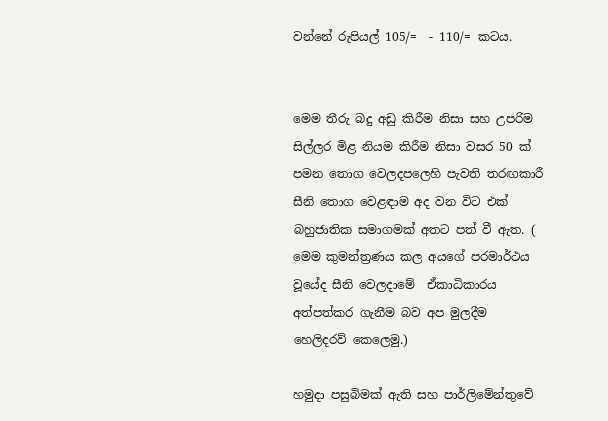වන්නේ රුපියල් 105/=  - 110/= කටය.


මෙම තීරු බදු අඩු කිරීම නිසා සහ උපරිම සිල්ලර මිළ නියම කිරීම නිසා වසර 50 ක් පමන තොග වෙලදපලෙහි පැවති තරඟකාරී සීනි තොග වෙළඳාම අද වන විට එක් බහුජාතික සමාගමක් අතට පත් වී ඇත. ( මෙම කුමන්ත්‍රණය කල අයගේ පරමාර්ථය වූයේද සීනි වෙලදාමේ  ඒකාධිකාරය අත්පත්කර ගැනීම බව අප මුලදීම හෙලිදරව් කෙලෙමු.)

හමුදා පසුබිමක් ඇති සහ පාර්ලිමේන්තුවේ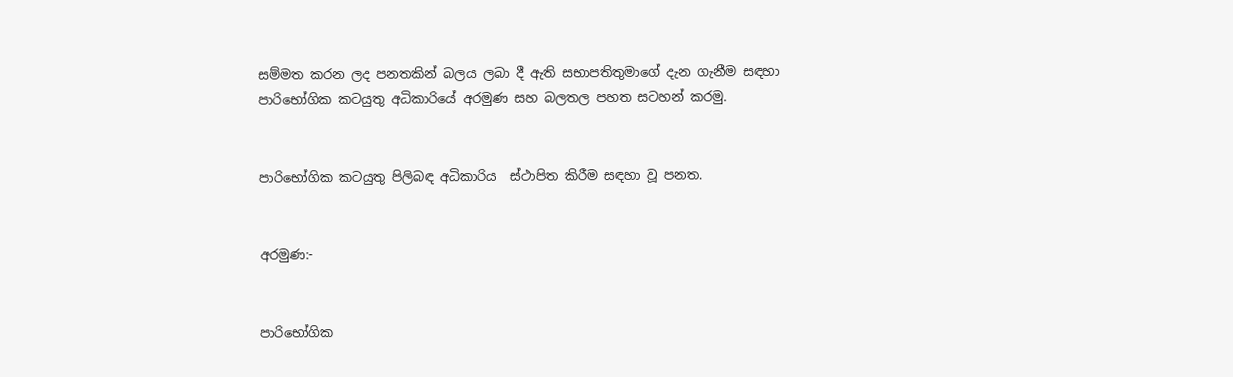සම්මත කරන ලද පනතකින් බලය ලබා දී ඇති සභාපතිතුමාගේ දැන ගැනීම සඳහා පාරිභෝගික කටයුතු අධිකාරියේ අරමුණ සහ බලතල පහත සටහන් කරමු.


පාරිභෝගික කටයුතු පිලිබඳ අධිකාරිය  ස්ථාපිත කිරීම සඳහා වූ පනත.


අරමුණ:-


පාරිභෝගික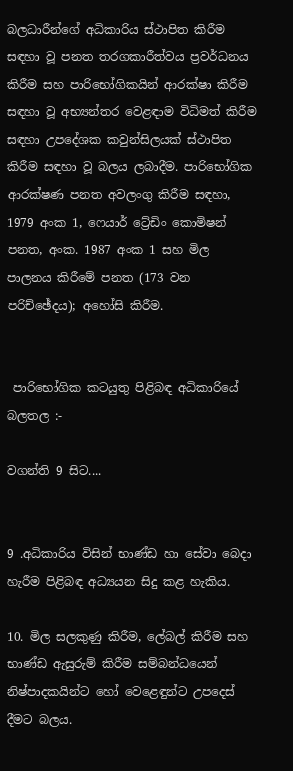බලධාරීන්ගේ අධිකාරිය ස්ථාපිත කිරීම සඳහා වූ පනත තරගකාරීත්වය ප්‍රවර්ධනය කිරීම සහ පාරිභෝගිකයින් ආරක්ෂා කිරීම සඳහා වූ අභ්‍යන්තර වෙළඳාම විධිමත් කිරීම සඳහා උපදේශක කවුන්සිලයක් ස්ථාපිත කිරීම සඳහා වූ බලය ලබාදීම. පාරිභෝගික ආරක්ෂණ පනත අවලංගු කිරීම සඳහා,  1979 අංක 1, ෆෙයාර් ට්‍රේඩිං කොමිෂන් පනත, අංක. 1987 අංක 1 සහ මිල පාලනය කිරීමේ පනත (173 වන පරිච්ඡේදය); අහෝසි කිරීම.


 පාරිභෝගික කටයුතු පිළිබඳ අධිකාරියේ බලතල :-

වගන්ති 9 සිට....


9 .අධිකාරිය විසින් භාණ්ඩ හා සේවා බෙදා හැරීම පිළිබඳ අධ්‍යයන සිදු කළ හැකිය.

10. මිල සලකුණු කිරීම, ලේබල් කිරීම සහ භාණ්ඩ ඇසුරුම් කිරීම සම්බන්ධයෙන් නිෂ්පාදකයින්ට හෝ වෙළෙඳුන්ට උපදෙස් දීමට බලය.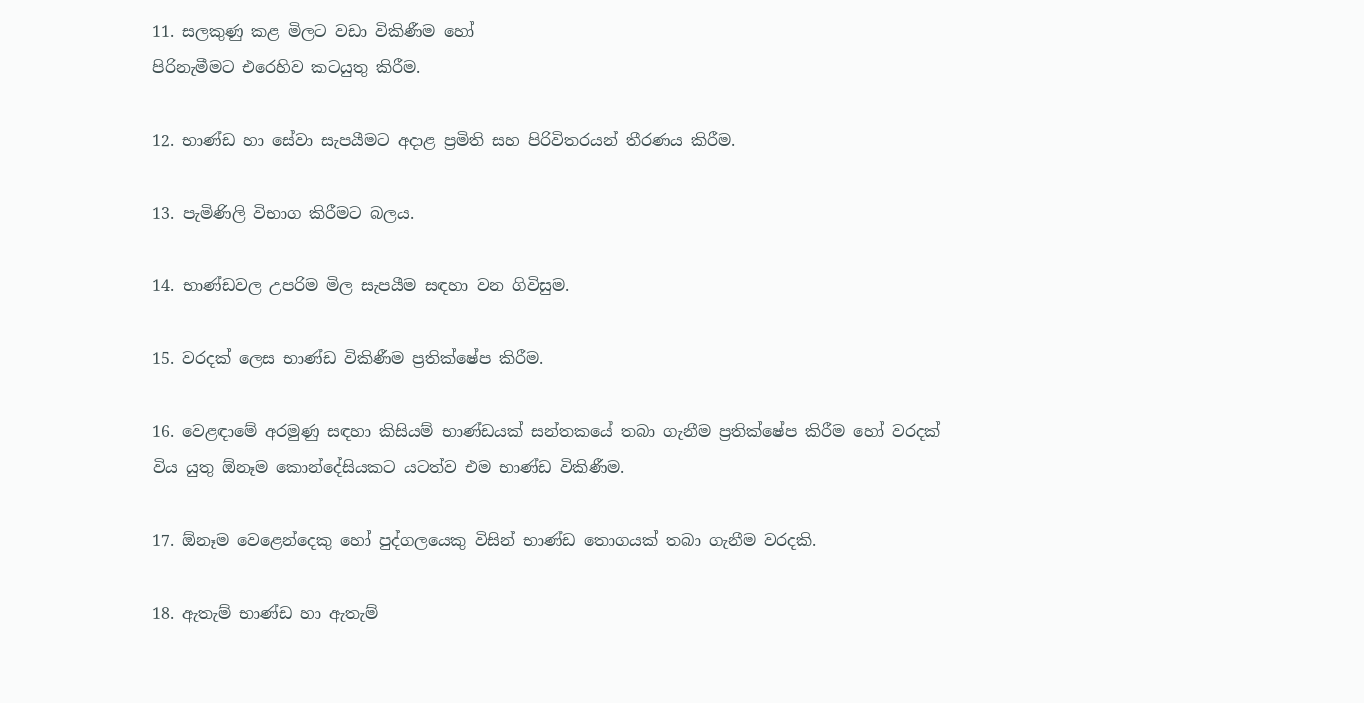11. සලකුණු කළ මිලට වඩා විකිණීම හෝ
පිරිනැමීමට එරෙහිව කටයුතු කිරීම.

12. භාණ්ඩ හා සේවා සැපයීමට අදාළ ප්‍රමිති සහ පිරිවිතරයන් තීරණය කිරීම.

13. පැමිණිලි විභාග කිරීමට බලය.

14. භාණ්ඩවල උපරිම මිල සැපයීම සඳහා වන ගිවිසුම.

15. වරදක් ලෙස භාණ්ඩ විකිණීම ප්‍රතික්ෂේප කිරීම.

16. වෙළඳාමේ අරමුණු සඳහා කිසියම් භාණ්ඩයක් සන්තකයේ තබා ගැනීම ප්‍රතික්ෂේප කිරීම හෝ වරදක් විය යුතු ඕනෑම කොන්දේසියකට යටත්ව එම භාණ්ඩ විකිණීම.

17. ඕනෑම වෙළෙන්දෙකු හෝ පුද්ගලයෙකු විසින් භාණ්ඩ තොගයක් තබා ගැනීම වරදකි.

18. ඇතැම් භාණ්ඩ හා ඇතැම්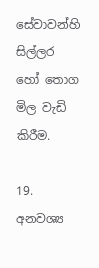සේවාවන්හි සිල්ලර හෝ තොග මිල වැඩි කිරීම.

19. අනවශ්‍ය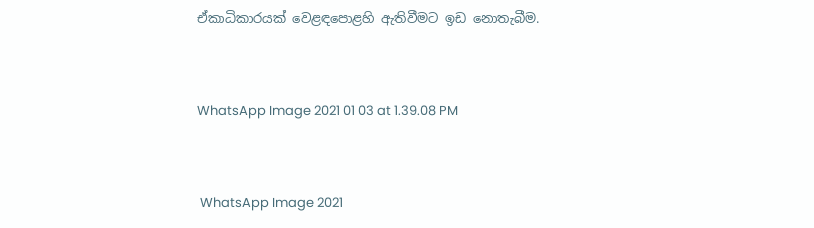ඒකාධිකාරයක් වෙළඳපොළහි ඇතිවීමට ඉඩ නොතැබීම.


WhatsApp Image 2021 01 03 at 1.39.08 PM


 WhatsApp Image 2021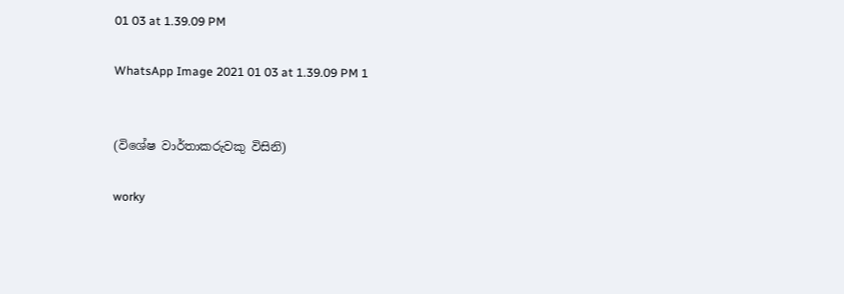01 03 at 1.39.09 PM

WhatsApp Image 2021 01 03 at 1.39.09 PM 1


(විශේෂ වාර්තාකරුවකු විසිනි)

worky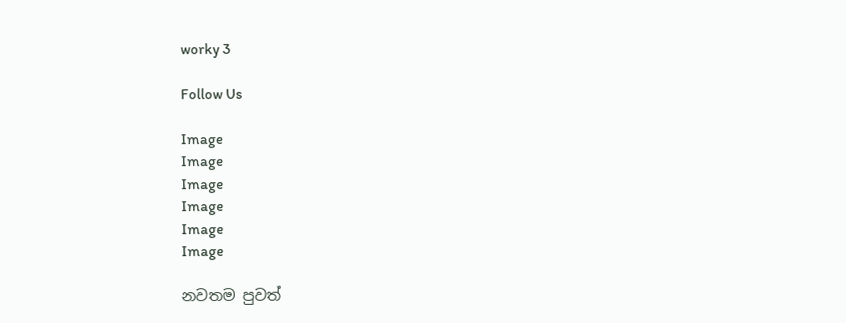worky 3

Follow Us

Image
Image
Image
Image
Image
Image

නවතම පුවත්